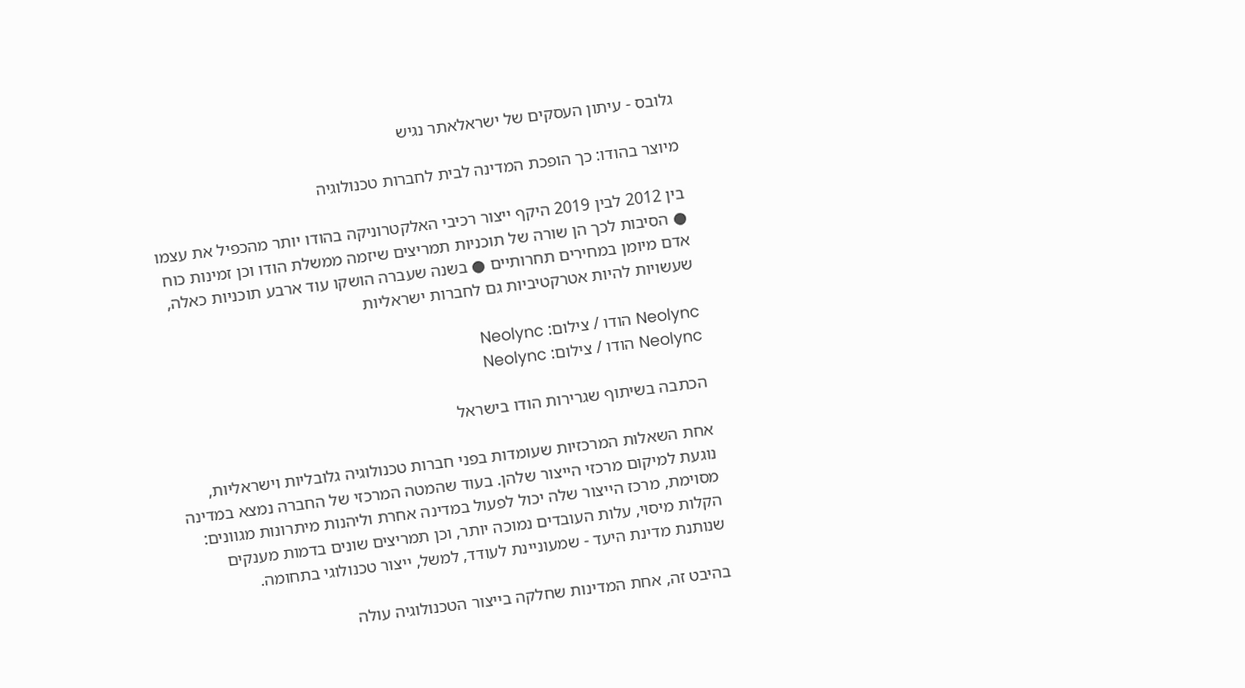גלובס - עיתון העסקים של ישראלאתר נגיש

מיוצר בהודו: כך הופכת המדינה לבית לחברות טכנולוגיה

בין 2012 לבין 2019 היקף ייצור רכיבי האלקטרוניקה בהודו יותר מהכפיל את עצמו ● הסיבות לכך הן שורה של תוכניות תמריצים שיזמה ממשלת הודו וכן זמינות כוח אדם מיומן במחירים תחרותיים ● בשנה שעברה הושקו עוד ארבע תוכניות כאלה, שעשויות להיות אטרקטיביות גם לחברות ישראליות

Neolync הודו / צילום: Neolync
Neolync הודו / צילום: Neolync

הכתבה בשיתוף שגרירות הודו בישראל

אחת השאלות המרכזיות שעומדות בפני חברות טכנולוגיה גלובליות וישראליות, נוגעת למיקום מרכזי הייצור שלהן. בעוד שהמטה המרכזי של החברה נמצא במדינה מסוימת, מרכז הייצור שלה יכול לפעול במדינה אחרת וליהנות מיתרונות מגוונים: הקלות מיסוי, עלות העובדים נמוכה יותר, וכן תמריצים שונים בדמות מענקים שנותנת מדינת היעד - שמעוניינת לעודד, למשל, ייצור טכנולוגי בתחומה.

בהיבט זה, אחת המדינות שחלקה בייצור הטכנולוגיה עולה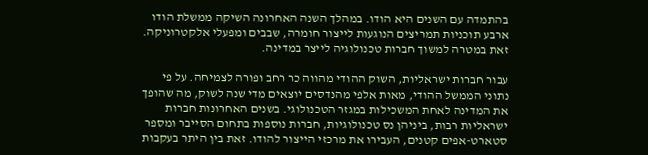בהתמדה עם השנים היא הודו. במהלך השנה האחרונה השיקה ממשלת הודו ארבע תוכניות תמריצים הנוגעות לייצור חומרה, שבבים ומפעלי אלקטרוניקה. זאת במטרה למשוך חברות טכנולוגיה לייצר במדינה.

עבור חברות ישראליות, השוק ההודי מהווה כר רחב ופורה לצמיחה. על פי נתוני הממשל ההודי, מאות אלפי מהנדסים יוצאים מדי שנה לשוק, מה שהופך את המדינה לאחת המשכילות במגזר הטכנולוגי. בשנים האחרונות חברות ישראליות רבות, ביניהן נס טכנולוגיות, חברות נוספות בתחום הסייבר ומספר סטארט-אפים קטנים, העבירו את מרכזי הייצור להודו. זאת בין היתר בעקבות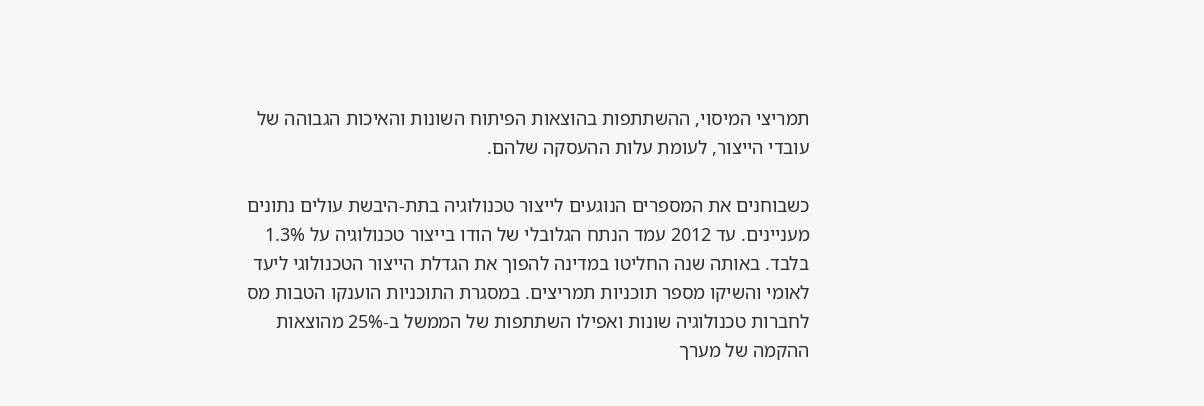תמריצי המיסוי, ההשתתפות בהוצאות הפיתוח השונות והאיכות הגבוהה של עובדי הייצור, לעומת עלות ההעסקה שלהם.

כשבוחנים את המספרים הנוגעים לייצור טכנולוגיה בתת-היבשת עולים נתונים מעניינים. עד 2012 עמד הנתח הגלובלי של הודו בייצור טכנולוגיה על 1.3% בלבד. באותה שנה החליטו במדינה להפוך את הגדלת הייצור הטכנולוגי ליעד לאומי והשיקו מספר תוכניות תמריצים. במסגרת התוכניות הוענקו הטבות מס לחברות טכנולוגיה שונות ואפילו השתתפות של הממשל ב-25% מהוצאות ההקמה של מערך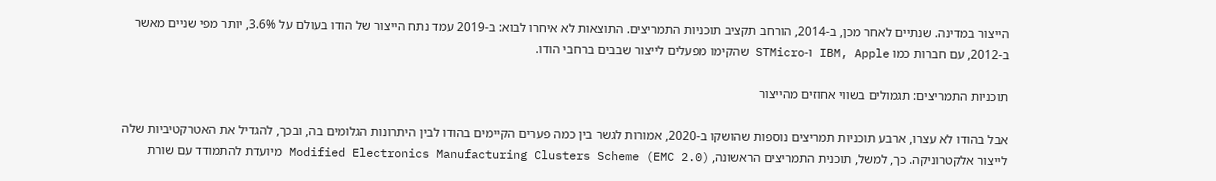הייצור במדינה. שנתיים לאחר מכן, ב-2014, הורחב תקציב תוכניות התמריצים. התוצאות לא איחרו לבוא: ב-2019 עמד נתח הייצור של הודו בעולם על 3.6%, יותר מפי שניים מאשר ב-2012, עם חברות כמו IBM, Apple ו-STMicro שהקימו מפעלים לייצור שבבים ברחבי הודו.

תוכניות התמריצים: תגמולים בשווי אחוזים מהייצור

אבל בהודו לא עצרו, ארבע תוכניות תמריצים נוספות שהושקו ב-2020, אמורות לגשר בין כמה פערים הקיימים בהודו לבין היתרונות הגלומים בה, ובכך, להגדיל את האטרקטיביות שלה לייצור אלקטרוניקה. כך, למשל, תוכנית התמריצים הראשונה, Modified Electronics Manufacturing Clusters Scheme (EMC 2.0) מיועדת להתמודד עם שורת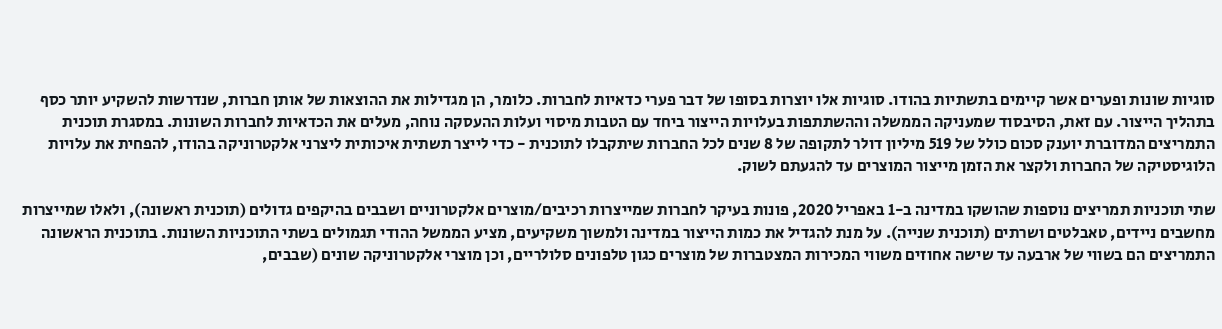סוגיות שונות ופערים אשר קיימים בתשתיות בהודו. סוגיות אלו יוצרות בסופו של דבר פערי כדאיות לחברות. כלומר, הן מגדילות את ההוצאות של אותן חברות, שנדרשות להשקיע יותר כסף בתהליך הייצור. עם זאת, הסיבסוד שמעניקה הממשלה וההשתתפות בעלויות הייצור ביחד עם הטבות מיסוי ועלות ההעסקה נוחה, מעלים את הכדאיות לחברות השונות. במסגרת תוכנית התמריצים המדוברת יוענק סכום כולל של 519 מיליון דולר לתקופה של 8 שנים לכל החברות שיתקבלו לתוכנית - כדי לייצר תשתית איכותית ליצרני אלקטרוניקה בהודו, להפחית את עלויות הלוגיסטיקה של החברות ולקצר את הזמן מייצור המוצרים עד להגעתם לשוק.

שתי תוכניות תמריצים נוספות שהושקו במדינה ב-1 באפריל 2020, פונות בעיקר לחברות שמייצרות רכיבים/מוצרים אלקטרוניים ושבבים בהיקפים גדולים (תוכנית ראשונה), ולאלו שמייצרות מחשבים ניידים, טאבלטים ושרתים (תוכנית שנייה). על מנת להגדיל את כמות הייצור במדינה ולמשוך משקיעים, מציע הממשל ההודי תגמולים בשתי התוכניות השונות. בתוכנית הראשונה התמריצים הם בשווי של ארבעה עד שישה אחוזים משווי המכירות המצטברות של מוצרים כגון טלפונים סלולריים, וכן מוצרי אלקטרוניקה שונים (שבבים,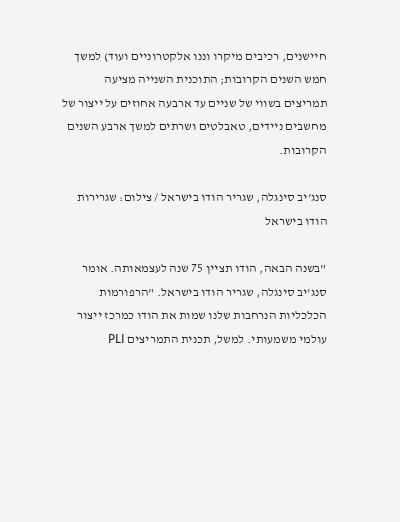חיישנים, רכיבים מיקרו וננו אלקטרוניים ועוד) למשך חמש השנים הקרובות; התוכנית השנייה מציעה תמריצים בשווי של שניים עד ארבעה אחוזים על ייצור של מחשבים ניידים, טאבלטים ושרתים למשך ארבע השנים הקרובות.

סנג'יב סינגלה, שגריר הודו בישראל / צילום: שגרירות הודו בישראל

"בשנה הבאה, הודו תציין 75 שנה לעצמאותה. אומר סנג'יב סינגלה, שגריר הודו בישראל. "הרפורמות הכלכליות הנרחבות שלנו שמות את הודו כמרכז ייצור עולמי משמעותי. למשל, תכנית התמריצים PLI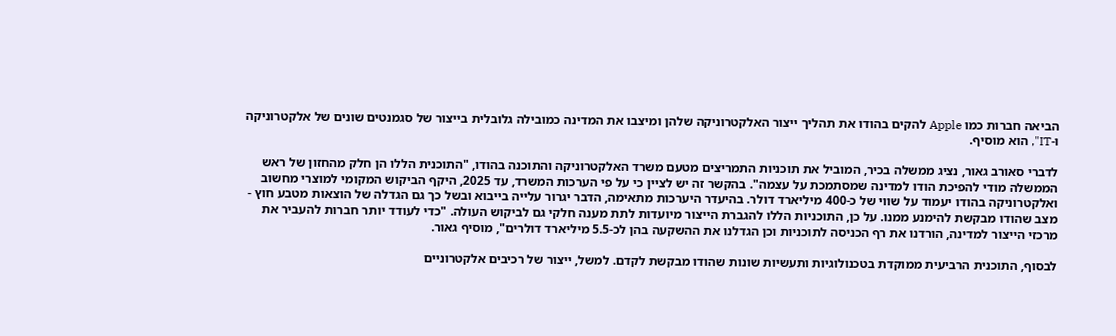הביאה חברות כמו Apple להקים בהודו את תהליך ייצור האלקטרוניקה שלהן ומיצבו את המדינה כמובילה גלובלית בייצור של סגמנטים שונים של אלקטרוניקה ו-IT", הוא מוסיף.

לדברי סאורב גאור, נציג ממשלה בכיר, המוביל את תוכניות התמריצים מטעם משרד האלקטרוניקה והתוכנה בהודו, "התוכנית הללו הן חלק מהחזון של ראש הממשלה מודי להפיכת הודו למדינה שמסתמכת על עצמה". בהקשר זה יש לציין כי על פי הערכות המשרד, עד 2025, היקף הביקוש המקומי למוצרי מחשוב ואלקטרוניקה בהודו יעמוד על שווי של כ-400 מיליארד דולר. בהיעדר היערכות מתאימה, הדבר יגרור עלייה בייבוא ובשל כך גם הגדלה של הוצאות מטבע חוץ - מצב שהודו מבקשת להימנע ממנו. על כן, התוכניות הללו להגברת הייצור מיועדות לתת מענה חלקי גם לביקוש העולה. "כדי לעודד יותר חברות להעביר את מרכזי הייצור למדינה, הורדנו את רף הכניסה לתוכניות וכן הגדלנו את ההשקעה בהן לכ-5.5 מיליארד דולרים", מוסיף גאור.

לבסוף, התוכנית הרביעית ממוקדת בטכנולוגיות ותעשיות שונות שהודו מבקשת לקדם. למשל, ייצור של רכיבים אלקטרוניים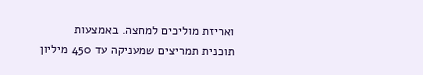ואריזת מוליכים למחצה. באמצעות תוכנית תמריצים שמעניקה עד 450 מיליון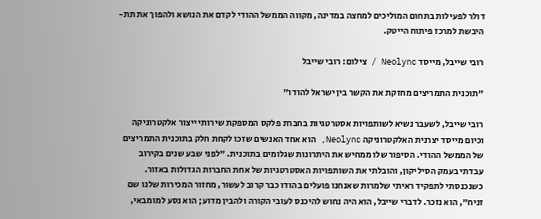דולר לפעילות בתחום המוליכים למחצה במדינה, מקווה הממשל ההודי לקדם את הנושא ולהפוך את תת-היבשת למרכז פיתוח הייטק.

רובי שייבל, מייסד Neolync / צילום: רובי שייבל

"תוכנית התמריצים מחזקת את הקשר בין ישראל להודו"

רובי שייבל, לשעבר נשיא לשותפויות אסטרטגיות בחברת פלקס המספקת שירותי ייצור אלקטרוניקה וכיום מייסד יצרנית האלקטרוניקה Neolync, הוא אחד האנשים שזכו לקחת חלק בתוכנית התמריצים של הממשל ההודי. הסיפור שלו ממחיש את היתרונות שגלומים בתוכנית. "לפני שבע שנים בקירוב עבדתי בעמק הסיליקון, והובלתי את השותפויות האסטרטגיות של אחת החברות הגדולות באזור. כשנכנסתי לתפקיד ראיתי שלמרות שאנחנו פועלים בהודו כבר קרוב לעשור, מחזור המכירות שלנו שם זניח", הוא נזכר. לדברי שייבל, הוא היה נחוש להיכנס לעובי הקורה ולהבין מדוע; הוא נסע למומבאי,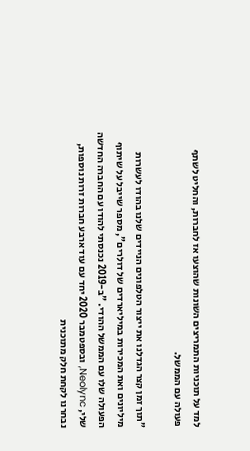למד על תוכניות התמריצים השונות שהוצעו אז לחברות, והחליט לשתף פעולה עם הממשל.

"תוך זמן קצר הגדלנו את ייצור הטלפונים הניידים שלנו בהודו לעשרות מיליונים ואת המכירות במיליארדים של דולרים", מספר שייבל על שיתוף הפעולה שלו עם הממשל ההודי. "ב-2019 נכנסתי להודו עם החברה החדשה שלי, Neolync, ובספטמבר 2020 יחד עם עוד ארבע חברות זרות נוספות, נבחרנו לקחת חלק מתוכנית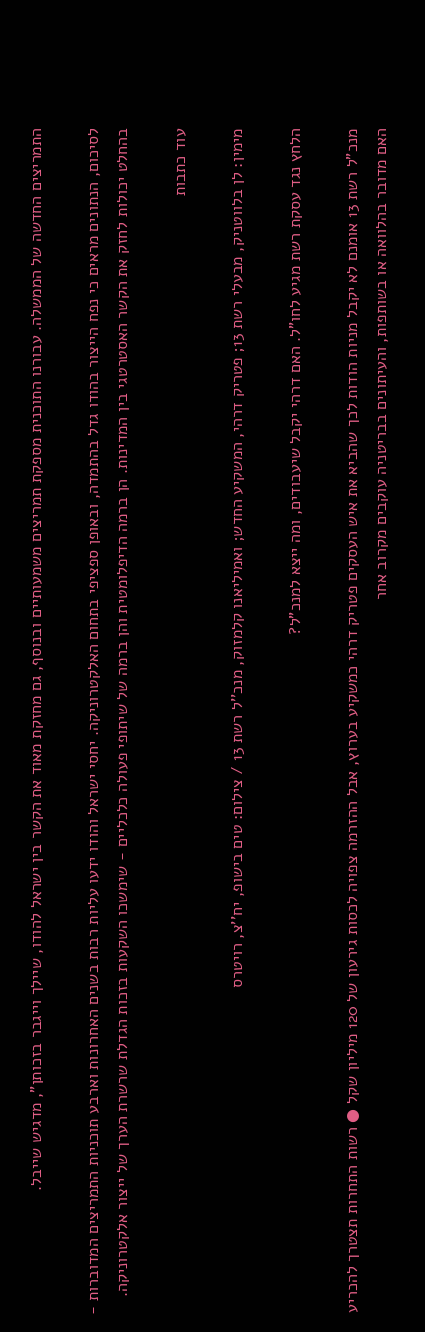התמריצים החדשה של הממשלה. עבורנו התוכנית מספקת תמריצים משמעותיים ובנוסף, גם מחזקת מאוד את הקשר בין ישראל להודו, שיילך וייגבר בזכותן", מדגיש שייבל.

לסיכום, הנתונים מראים כי נפח הייצור בהודו גדל בהתמדה, ובאופן ספציפי בתחום האלקטרוניקה. יחסי ישראל והודו ידעו עליות רבות בשנים האחרונות וארבע תוכניות התמריצים המדוברות - בהחלט יכולות לחזק את הקשר האסטרטגי בין המדינות. הן ברמה הדיפלומטית והן ברמה של שיתופי פעולה כלכליים - שימשכו השקעות בזכות הגדלת שרשרת הערך של ייצור אלקטרוניקה.

עוד כתבות

מימין: לן בלווטניק, מבעלי רשת 13; פטריק דרהי, המשקיע החדש; ואמיליאנו קלמזוק, מנכ''ל רשת 13 / צילום: טים בישופ, יח''צ, רויטרס

הלחץ נגד עסקת רשת מגיע לחו"ל. האם דרהי יקבל שיעבודים, ומה ייצא למנכ"ל?

מנכ"ל רשת 13 אומנם לא יקבל מניות הודות לכך שהביא את איש העסקים פטריק דרהי כמשקיע בערוץ, אבל ההזרמה צפויה לכסות גירעון של 120 מיליון שקל ● רשות התחרות תצטרך להכריע האם מדובר בהלוואה או בשותפות, והעיתונים בבריטניה עוקבים מקרוב אחר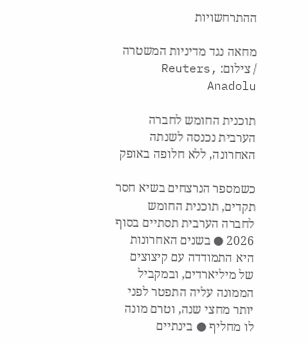ההתרחשויות

מחאה נגד מדיניות המשטרה / צילום: Reuters, Anadolu

תוכנית החומש לחברה הערבית נכנסה לשנתה האחרונה, ללא חלופה באופק

כשמספר הנרצחים בשיא חסר תקדים, תוכנית החומש לחברה הערבית תסתיים בסוף 2026 ● בשנים האחרונות היא התמודדה עם קיצוצים של מיליארדים, ובמקביל הממונה עליה התפטר לפני יותר מחצי שנה, וטרם מונה לו מחליף ● בינתיים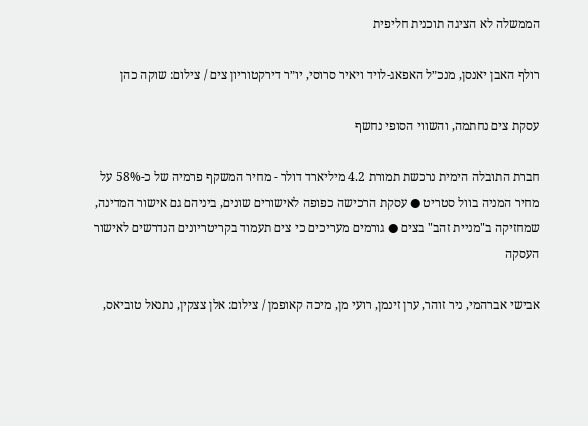הממשלה לא הציגה תוכנית חליפית

רולף האבן יאנסן, מנכ״ל האפאג-לויד ויאיר סרוסי, יו״ר דירקטוריון צים / צילום: שוקה כהן

עסקת צים נחתמה, והשווי הסופי נחשף

חברת התובלה הימית נרכשת תמורת 4.2 מיליארד דולר - מחיר המשקף פרמיה של כ-58% על מחיר המניה בוול סטריט ● עסקת הרכישה כפופה לאישורים שונים, ביניהם גם אישור המדינה, שמחזיקה ב"מניית זהב" בצים ● גורמים מעריכים כי צים תעמוד בקריטריונים הנדרשים לאישור העסקה

אבישי אברהמי, ניר זוהר, ערן זינמן, רועי מן, מיכה קאופמן / צילום: אלן צצקין, נתנאל טוביאס,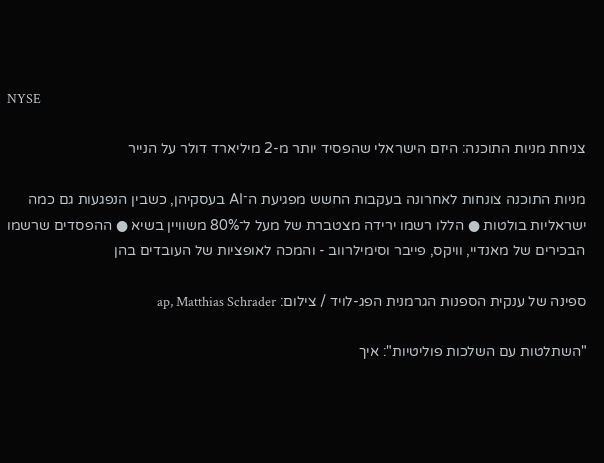NYSE

צניחת מניות התוכנה: היזם הישראלי שהפסיד יותר מ-2 מיליארד דולר על הנייר

מניות התוכנה צונחות לאחרונה בעקבות החשש מפגיעת ה־AI בעסקיהן, כשבין הנפגעות גם כמה ישראליות בולטות ● הללו רשמו ירידה מצטברת של מעל ל־80% משוויין בשיא ● ההפסדים שרשמו הבכירים של מאנדיי, וויקס, פייבר וסימילרווב - והמכה לאופציות של העובדים בהן

ספינה של ענקית הספנות הגרמנית הפג-לויד / צילום: ap, Matthias Schrader

"השתלטות עם השלכות פוליטיות": איך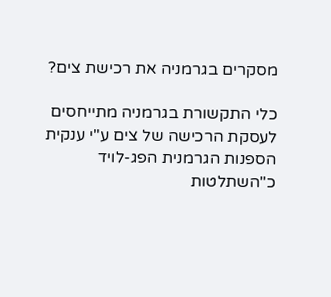מסקרים בגרמניה את רכישת צים?

כלי התקשורת בגרמניה מתייחסים לעסקת הרכישה של צים ע"י ענקית הספנות הגרמנית הפג-לויד כ"השתלטות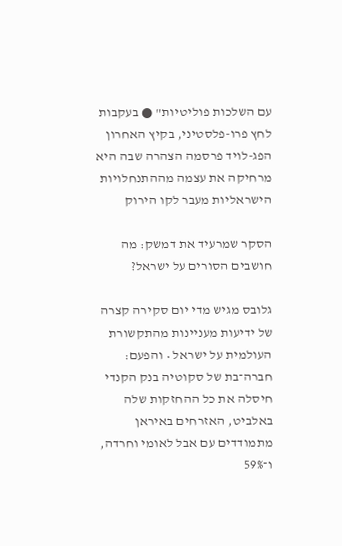עם השלכות פוליטיות" ● בעקבות לחץ פרו-פלסטיני, בקיץ האחרון הפג-לויד פרסמה הצהרה שבה היא מרחיקה את עצמה מההתנחלויות הישראליות מעבר לקו הירוק

הסקר שמרעיד את דמשק: מה חושבים הסורים על ישראל?

גלובס מגיש מדי יום סקירה קצרה של ידיעות מעניינות מהתקשורת העולמית על ישראל • והפעם: חברה־בת של סקוטיה בנק הקנדי חיסלה את כל ההחזקות שלה באלביט, האזרחים באיראן מתמודדים עם אבל לאומי וחרדה, ו־59%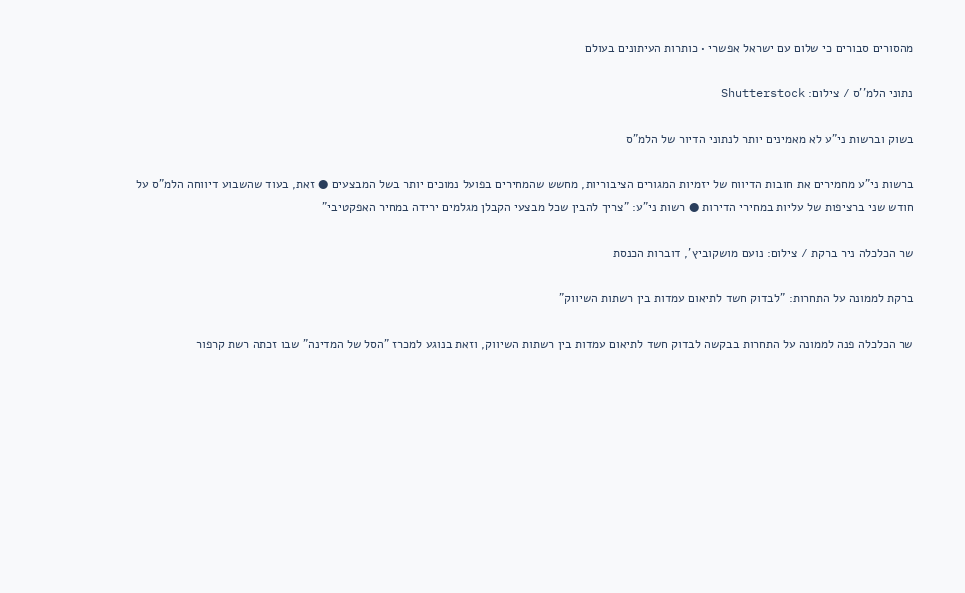מהסורים סבורים כי שלום עם ישראל אפשרי • כותרות העיתונים בעולם

נתוני הלמ''ס / צילום: Shutterstock

בשוק וברשות ני"ע לא מאמינים יותר לנתוני הדיור של הלמ"ס

ברשות ני"ע מחמירים את חובות הדיווח של יזמיות המגורים הציבוריות, מחשש שהמחירים בפועל נמוכים יותר בשל המבצעים ● זאת, בעוד שהשבוע דיווחה הלמ"ס על חודש שני ברציפות של עליות במחירי הדירות ● רשות ני"ע: "צריך להבין שכל מבצעי הקבלן מגלמים ירידה במחיר האפקטיבי"

שר הכלכלה ניר ברקת / צילום: נועם מושקוביץ', דוברות הכנסת

ברקת לממונה על התחרות: "לבדוק חשד לתיאום עמדות בין רשתות השיווק"

שר הכלכלה פנה לממונה על התחרות בבקשה לבדוק חשד לתיאום עמדות בין רשתות השיווק, וזאת בנוגע למכרז "הסל של המדינה" שבו זכתה רשת קרפור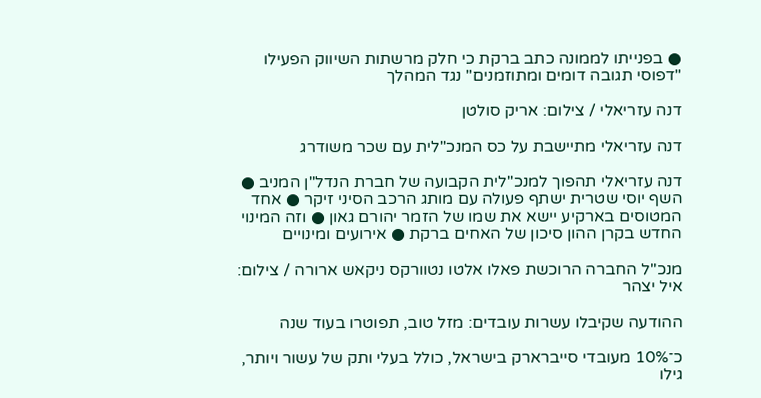● בפנייתו לממונה כתב ברקת כי חלק מרשתות השיווק הפעילו "דפוסי תגובה דומים ומתוזמנים" נגד המהלך

דנה עזריאלי / צילום: אריק סולטן

דנה עזריאלי מתיישבת על כס המנכ"לית עם שכר משודרג

דנה עזריאלי תהפוך למנכ"לית הקבועה של חברת הנדל"ן המניב ● השף יוסי שטרית ישתף פעולה עם מותג הרכב הסיני זיקר ● אחד המטוסים בארקיע יישא את שמו של הזמר יהורם גאון ● וזה המינוי החדש בקרן ההון סיכון של האחים ברקת ● אירועים ומינויים

מנכ''ל החברה הרוכשת פאלו אלטו נטוורקס ניקאש ארורה / צילום: איל יצהר

ההודעה שקיבלו עשרות עובדים: מזל טוב, תפוטרו בעוד שנה

כ־10% מעובדי סייברארק בישראל, כולל בעלי ותק של עשור ויותר, גילו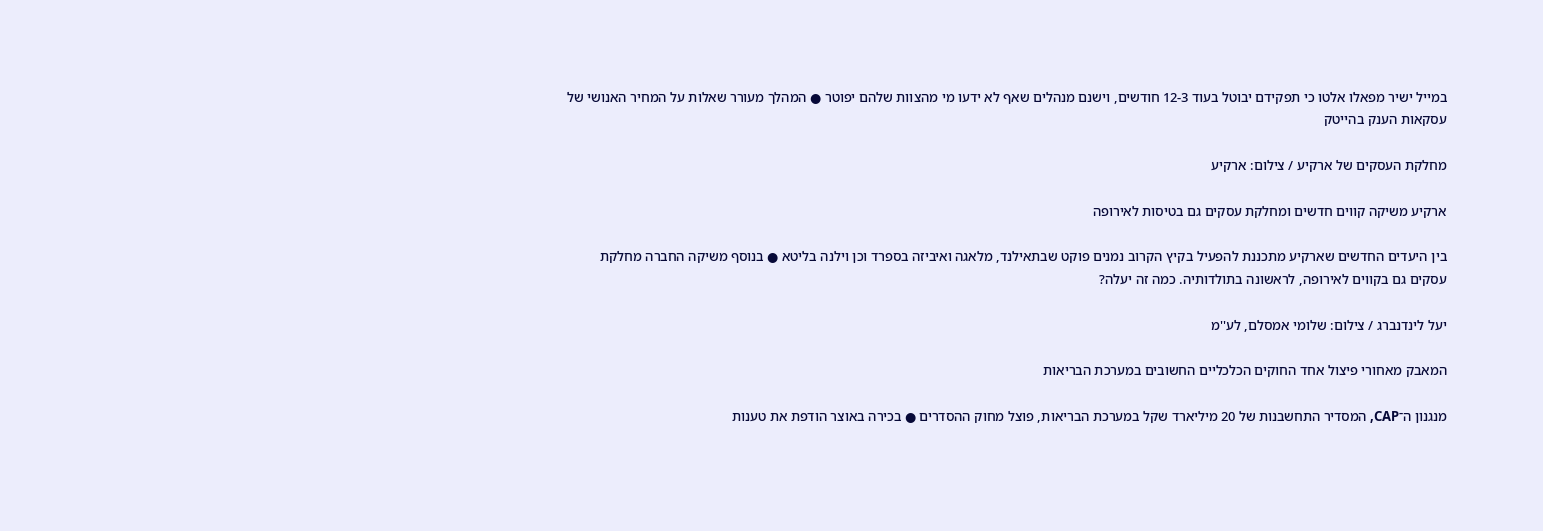במייל ישיר מפאלו אלטו כי תפקידם יבוטל בעוד 12-3 חודשים, וישנם מנהלים שאף לא ידעו מי מהצוות שלהם יפוטר ● המהלך מעורר שאלות על המחיר האנושי של עסקאות הענק בהייטק

מחלקת העסקים של ארקיע / צילום: ארקיע

ארקיע משיקה קווים חדשים ומחלקת עסקים גם בטיסות לאירופה

בין היעדים החדשים שארקיע מתכננת להפעיל בקיץ הקרוב נמנים פוקט שבתאילנד, מלאגה ואיביזה בספרד וכן וילנה בליטא ● בנוסף משיקה החברה מחלקת עסקים גם בקווים לאירופה, לראשונה בתולדותיה. כמה זה יעלה?

יעל לינדנברג / צילום: שלומי אמסלם, לע''מ

המאבק מאחורי פיצול אחד החוקים הכלכליים החשובים במערכת הבריאות

מנגנון ה־CAP, המסדיר התחשבנות של 20 מיליארד שקל במערכת הבריאות, פוצל מחוק ההסדרים ● בכירה באוצר הודפת את טענות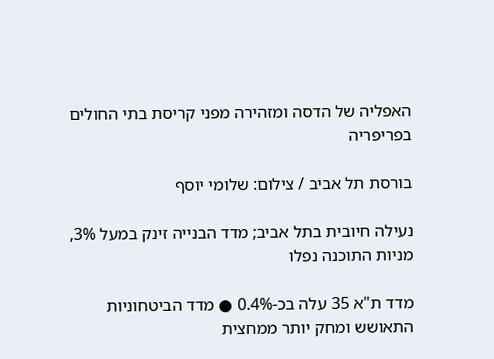האפליה של הדסה ומזהירה מפני קריסת בתי החולים בפריפריה

בורסת תל אביב / צילום: שלומי יוסף

נעילה חיובית בתל אביב; מדד הבנייה זינק במעל 3%, מניות התוכנה נפלו

מדד ת"א 35 עלה בכ-0.4% ● מדד הביטחוניות התאושש ומחק יותר ממחצית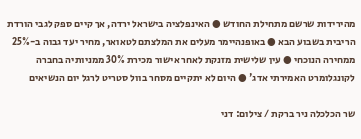מהירידות שרשם מתחילת החודש ● האינפלציה בישראל ירדה, אך קיים ספק לגבי הורדת הריבית בשבוע הבא ● באופנהיימר מעלים את המלצתם לטאואר, מחיר יעד גבוה ב-25% ממחירה הנוכחי ● עין שלישית מזנקת לאחר אישור מכירת 30% ממניותיה בחברה לקונגלומרט האמירתי אדג' ● היום לא יתקיים מסחר בוול סטריט לרגל יום הנשיאים

שר הכלכלה ניר ברקת / צילום: דני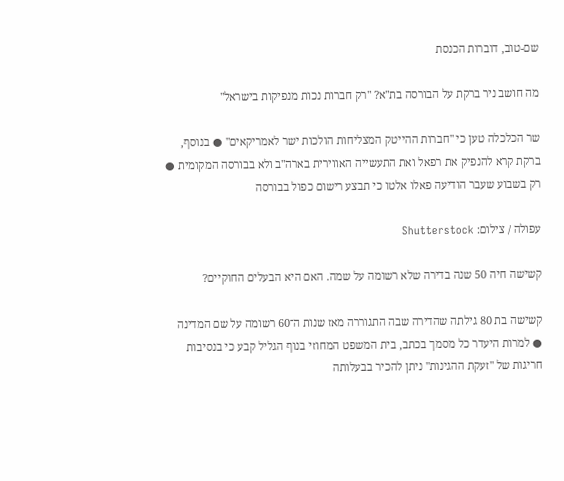שם-טוב, דוברות הכנסת

מה חושב ניר ברקת על הבורסה בת"א? "רק חברות נכות מנפיקות בישראל"

שר הכלכלה טען כי "חברות ההייטק המצליחות הולכות ישר לאמריקאים" ● בנוסף, ברקת קרא להנפיק את רפאל ואת התעשייה האווירית בארה"ב ולא בבורסה המקומית ● רק בשבוע שעבר הודיעה פאלו אלטו כי תבצע רישום כפול בבורסה

עפולה / צילום: Shutterstock

קשישה חיה 50 שנה בדירה שלא רשומה על שמה. האם היא הבעלים החוקיים?

קשישה בת 80 גילתה שהדירה שבה התגוררה מאז שנות ה־60 רשומה על שם המדינה ● למרות היעדר כל מסמך בכתב, בית המשפט המחוזי בנוף הגליל קבע כי בנסיבות חריגות של "זעקת ההגינות" ניתן להכיר בבעלותה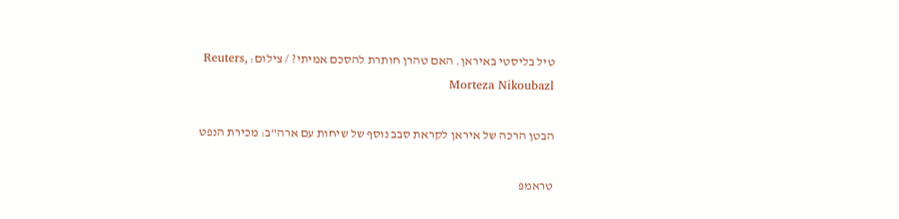טיל בליסטי באיראן. האם טהרן חותרת להסכם אמיתי? / צילום: Reuters, Morteza Nikoubazl

הבטן הרכה של איראן לקראת סבב נוסף של שיחות עם ארה"ב: מכירת הנפט

טראמפ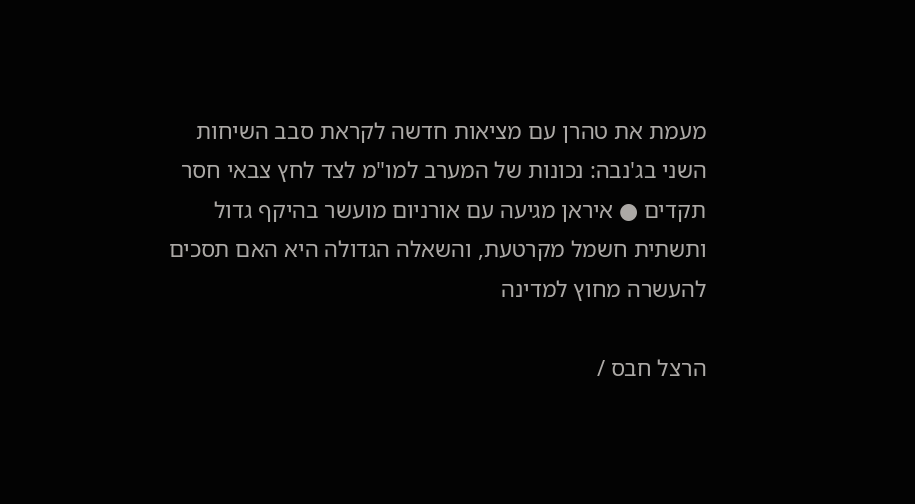מעמת את טהרן עם מציאות חדשה לקראת סבב השיחות השני בג'נבה: נכונות של המערב למו"מ לצד לחץ צבאי חסר תקדים ● איראן מגיעה עם אורניום מועשר בהיקף גדול ותשתית חשמל מקרטעת, והשאלה הגדולה היא האם תסכים להעשרה מחוץ למדינה

הרצל חבס /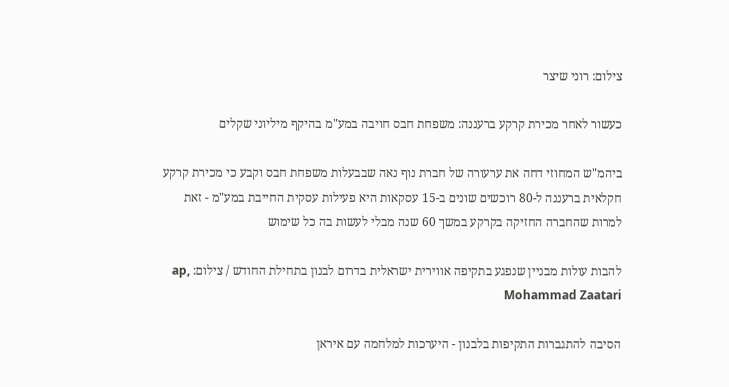צילום: רוני שיצר

כעשור לאחר מכירת קרקע ברעננה: משפחת חבס חויבה במע"מ בהיקף מיליוני שקלים

ביהמ"ש המחוזי דחה את ערעורה של חברת נוף נאה שבבעלות משפחת חבס וקבע כי מכירת קרקע חקלאית ברעננה ל-80 רוכשים שונים ב-15 עסקאות היא פעילות עסקית החייבת במע"מ - זאת למרות שהחברה החזיקה בקרקע במשך 60 שנה מבלי לעשות בה כל שימוש

להבות עולות מבניין שנפגע בתקיפה אווירית ישראלית בדרום לבנון בתחילת החודש / צילום: ap, Mohammad Zaatari

הסיבה להתגברות התקיפות בלבנון - היערכות למלחמה עם איראן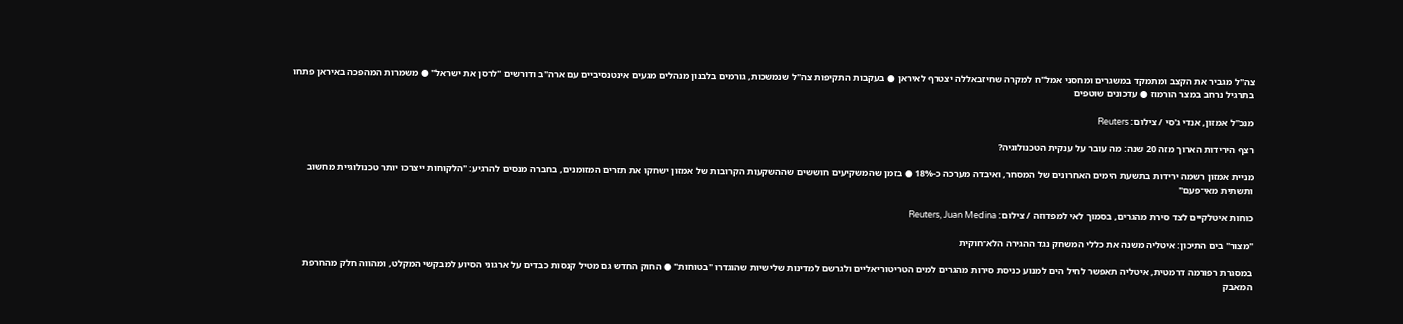צה"ל מגביר את הקצב ומתמקד במשגרים ומחסני אמל"ח למקרה שחיזבאללה יצטרף לאיראן ● בעקבות התקיפות צה"ל שנמשכות, גורמים בלבנון מנהלים מגעים אינטנסיביים עם ארה"ב ודורשים "לרסן את ישראל" ● משמרות המהפכה באיראן פתחו בתרגיל נרחב במצר הורמוז ● עדכונים שוטפים

מנכ''ל אמזון, אנדי ג'סי / צילום: Reuters

רצף הירידות הארוך מזה 20 שנה: מה עובר על ענקית הטכנולוגיה?

מניית אמזון רשמה ירידות בתשעת הימים האחרונים של המסחר, ואיבדה מערכה כ-18% ● בזמן שהמשקיעים חוששים שההשקעות הקרובות של אמזון ישחקו את תזרים המזומנים, בחברה מנסים להרגיע: "הלקוחות ייצרכו יותר טכנולוגיית מחשוב ותשתית מאי־פעם"

כוחות איטלקיים לצד סירת מהגרים, בסמוך לאי למפדוזה / צילום: Reuters, Juan Medina

"מצור" בים התיכון: איטליה משנה את כללי המשחק נגד ההגירה הלא־חוקית

במסגרת רפורמה דרמטית, איטליה תאפשר לחיל הים למנוע כניסת סירות מהגרים למים הטריטוריאליים ולגרשם למדינות שלישיות שהוגדרו "בטוחות" ● החוק החדש גם מטיל קנסות כבדים על ארגוני הסיוע למבקשי המקלט, ומהווה חלק מהחרפת המאבק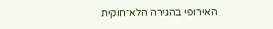האירופי בהגירה הלא־חוקית